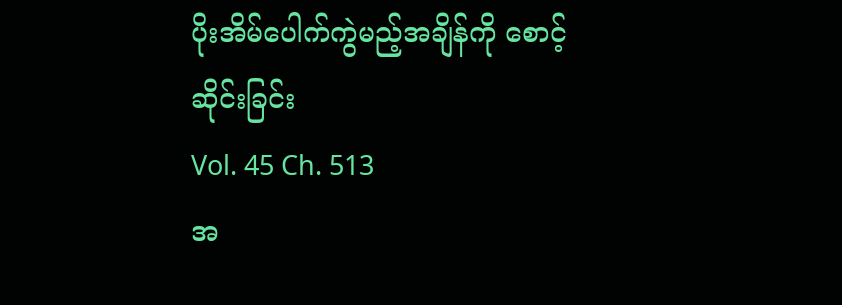ပိုးအိမ်ပေါက်ကွဲမည့်အချိန်ကို စောင့်ဆိုင်းခြင်း
Vol. 45 Ch. 513
အ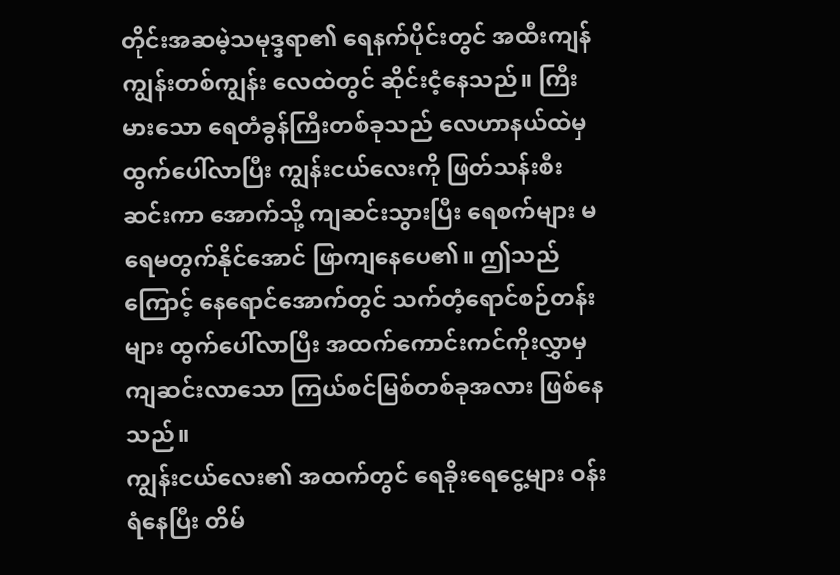တိုင်းအဆမဲ့သမုဒ္ဒရာ၏ ရေနက်ပိုင်းတွင် အထီးကျန်ကျွန်းတစ်ကျွန်း လေထဲတွင် ဆိုင်းငံ့နေသည်။ ကြီးမားသော ရေတံခွန်ကြီးတစ်ခုသည် လေဟာနယ်ထဲမှ ထွက်ပေါ်လာပြီး ကျွန်းငယ်လေးကို ဖြတ်သန်းစီးဆင်းကာ အောက်သို့ ကျဆင်းသွားပြီး ရေစက်များ မရေမတွက်နိုင်အောင် ဖြာကျနေပေ၏။ ဤသည်ကြောင့် နေရောင်အောက်တွင် သက်တံ့ရောင်စဉ်တန်းများ ထွက်ပေါ်လာပြီး အထက်ကောင်းကင်ကိုးလွှာမှ ကျဆင်းလာသော ကြယ်စင်မြစ်တစ်ခုအလား ဖြစ်နေသည်။
ကျွန်းငယ်လေး၏ အထက်တွင် ရေခိုးရေငွေ့များ ဝန်းရံနေပြီး တိမ်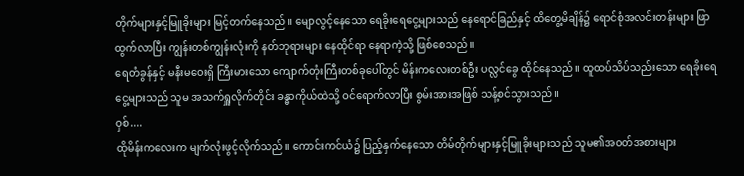တိုက်များနှင့်မြူခိုးများ မြင့်တက်နေသည်။ မျောလွင့်နေသော ရေခိုးရေငွေ့များသည် နေရောင်ခြည်နှင့် ထိတွေ့မိချိန်၌ ရောင်စုံအလင်းတန်းများ ဖြာထွက်လာပြီး ကျွန်းတစ်ကျွန်းလုံးကို နတ်ဘုရားများ နေထိုင်ရာ နေရာကဲ့သို့ ဖြစ်စေသည်။
ရေတံခွန်နှင့် မနီးမဝေးရှိ ကြီးမားသော ကျောက်တုံးကြီးတစ်ခုပေါ်တွင် မိန်းကလေးတစ်ဦး ပလ္လင်ခွေ ထိုင်နေသည်။ ထူထပ်သိပ်သည်းသော ရေခိုးရေငွေ့များသည် သူမ အသက်ရှူလိုက်တိုင်း ခန္ဓာကိုယ်ထဲသို့ ဝင်ရောက်လာပြီး စွမ်းအားအဖြစ် သန့်စင်သွားသည်။
ဝှစ်....
ထိုမိန်းကလေးက မျက်လုံးဖွင့်လိုက်သည်။ ကောင်းကင်ယံ၌ ပြည့်နှက်နေသော တိမ်တိုက်များနှင့်မြူခိုးများသည် သူမ၏အဝတ်အစားများ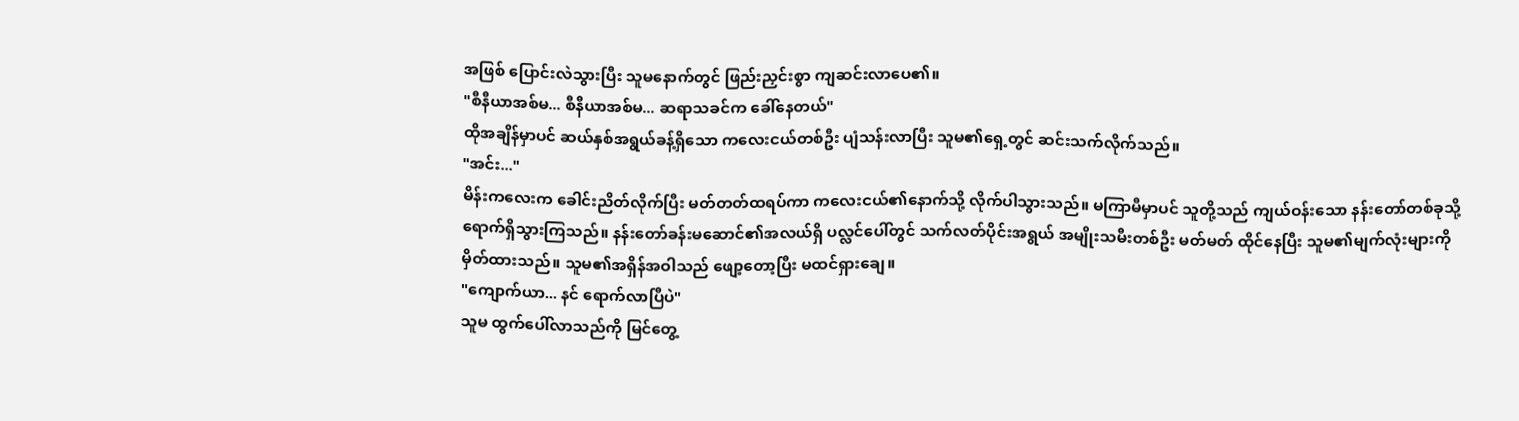အဖြစ် ပြောင်းလဲသွားပြီး သူမနောက်တွင် ဖြည်းညှင်းစွာ ကျဆင်းလာပေ၏။
"စီနီယာအစ်မ... စီနီယာအစ်မ... ဆရာသခင်က ခေါ်နေတယ်"
ထိုအချိန်မှာပင် ဆယ်နှစ်အရွယ်ခန့်ရှိသော ကလေးငယ်တစ်ဦး ပျံသန်းလာပြီး သူမ၏ရှေ့တွင် ဆင်းသက်လိုက်သည်။
"အင်း..."
မိန်းကလေးက ခေါင်းညိတ်လိုက်ပြီး မတ်တတ်ထရပ်ကာ ကလေးငယ်၏နောက်သို့ လိုက်ပါသွားသည်။ မကြာမီမှာပင် သူတို့သည် ကျယ်ဝန်းသော နန်းတော်တစ်ခုသို့ ရောက်ရှိသွားကြသည်။ နန်းတော်ခန်းမဆောင်၏အလယ်ရှိ ပလ္လင်ပေါ်တွင် သက်လတ်ပိုင်းအရွယ် အမျိုးသမီးတစ်ဦး မတ်မတ် ထိုင်နေပြီး သူမ၏မျက်လုံးများကို မှိတ်ထားသည်။ သူမ၏အရှိန်အဝါသည် ဖျော့တော့ပြီး မထင်ရှားချေ။
"ကျောက်ယာ... နင် ရောက်လာပြီပဲ"
သူမ ထွက်ပေါ်လာသည်ကို မြင်တွေ့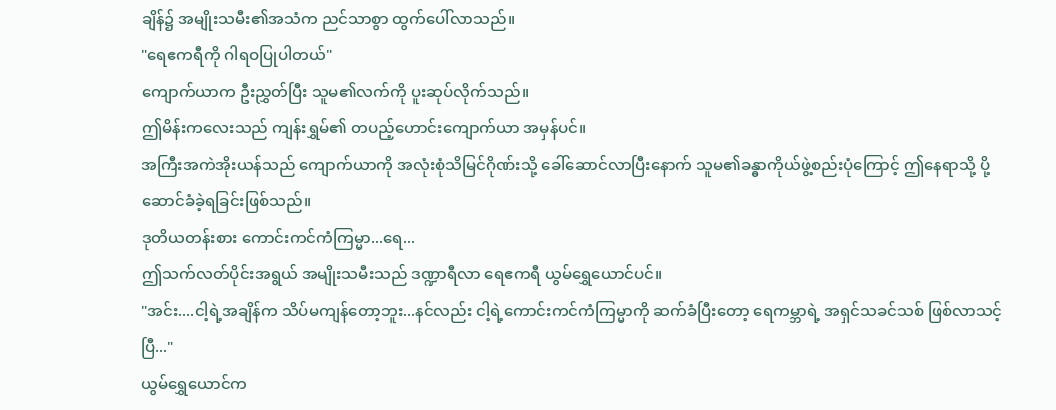ချိန်၌ အမျိုးသမီး၏အသံက ညင်သာစွာ ထွက်ပေါ်လာသည်။
"ရေဧကရီကို ဂါရဝပြုပါတယ်"
ကျောက်ယာက ဦးညွှတ်ပြီး သူမ၏လက်ကို ပူးဆုပ်လိုက်သည်။
ဤမိန်းကလေးသည် ကျန်းရွှမ်၏ တပည့်ဟောင်းကျောက်ယာ အမှန်ပင်။
အကြီးအကဲအိုးယန်သည် ကျောက်ယာကို အလုံးစုံသိမြင်ဂိုဏ်းသို့ ခေါ်ဆောင်လာပြီးနောက် သူမ၏ခန္ဓာကိုယ်ဖွဲ့စည်းပုံကြောင့် ဤနေရာသို့ ပို့ဆောင်ခံခဲ့ရခြင်းဖြစ်သည်။
ဒုတိယတန်းစား ကောင်းကင်ကံကြမ္မာ...ရေ...
ဤသက်လတ်ပိုင်းအရွယ် အမျိုးသမီးသည် ဒဏ္ဍာရီလာ ရေဧကရီ ယွမ်ရွှေယောင်ပင်။
"အင်း....ငါ့ရဲ့အချိန်က သိပ်မကျန်တော့ဘူး...နင်လည်း ငါ့ရဲ့ကောင်းကင်ကံကြမ္မာကို ဆက်ခံပြီးတော့ ရေကမ္ဘာရဲ့ အရှင်သခင်သစ် ဖြစ်လာသင့်ပြီ..."
ယွမ်ရွှေယောင်က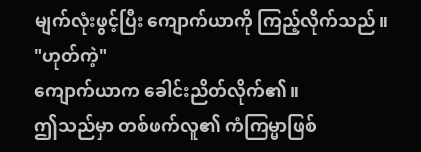မျက်လုံးဖွင့်ပြီး ကျောက်ယာကို ကြည့်လိုက်သည်။
"ဟုတ်ကဲ့"
ကျောက်ယာက ခေါင်းညိတ်လိုက်၏။
ဤသည်မှာ တစ်ဖက်လူ၏ ကံကြမ္မာဖြစ်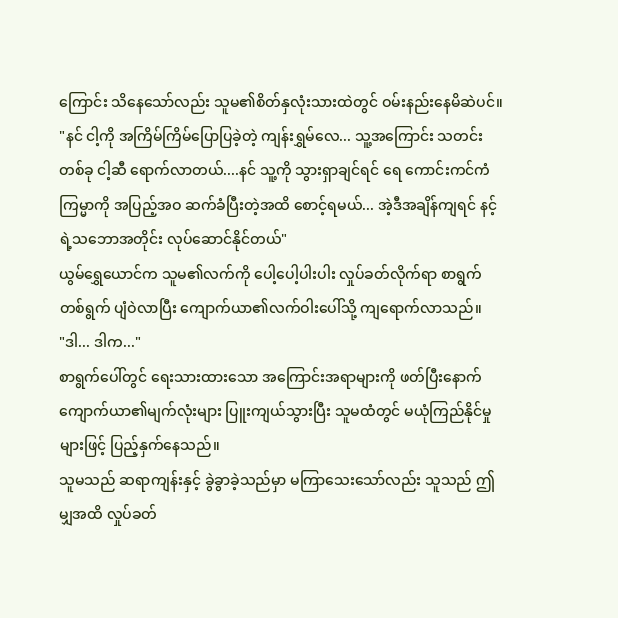ကြောင်း သိနေသော်လည်း သူမ၏စိတ်နှလုံးသားထဲတွင် ဝမ်းနည်းနေမိဆဲပင်။
"နင် ငါ့ကို အကြိမ်ကြိမ်ပြောပြခဲ့တဲ့ ကျန်းရွှမ်လေ... သူ့အကြောင်း သတင်းတစ်ခု ငါ့ဆီ ရောက်လာတယ်....နင် သူ့ကို သွားရှာချင်ရင် ရေ ကောင်းကင်ကံကြမ္မာကို အပြည့်အဝ ဆက်ခံပြီးတဲ့အထိ စောင့်ရမယ်... အဲ့ဒီအချိန်ကျရင် နင့်ရဲ့သဘောအတိုင်း လုပ်ဆောင်နိုင်တယ်"
ယွမ်ရွှေယောင်က သူမ၏လက်ကို ပေါ့ပေါ့ပါးပါး လှုပ်ခတ်လိုက်ရာ စာရွက်တစ်ရွက် ပျံဝဲလာပြီး ကျောက်ယာ၏လက်ဝါးပေါ်သို့ ကျရောက်လာသည်။
"ဒါ... ဒါက..."
စာရွက်ပေါ်တွင် ရေးသားထားသော အကြောင်းအရာများကို ဖတ်ပြီးနောက် ကျောက်ယာ၏မျက်လုံးများ ပြူးကျယ်သွားပြီး သူမထံတွင် မယုံကြည်နိုင်မှုများဖြင့် ပြည့်နှက်နေသည်။
သူမသည် ဆရာကျန်းနှင့် ခွဲခွာခဲ့သည်မှာ မကြာသေးသော်လည်း သူသည် ဤမျှအထိ လှုပ်ခတ်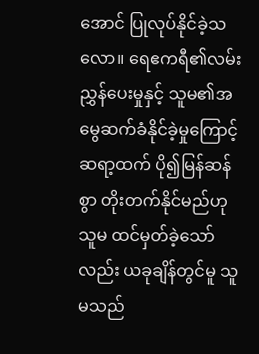အောင် ပြုလုပ်နိုင်ခဲ့သလော။ ရေဧကရီ၏လမ်းညွှန်ပေးမှုနှင့် သူမ၏အမွေဆက်ခံနိုင်ခဲ့မှုကြောင့် ဆရာ့ထက် ပို၍မြန်ဆန်စွာ တိုးတက်နိုင်မည်ဟု သူမ ထင်မှတ်ခဲ့သော်လည်း ယခုချိန်တွင်မူ သူမသည်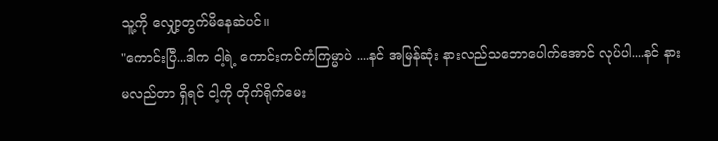သူ့ကို လျှော့တွက်မိနေဆဲပင်။
"ကောင်းပြီ...ဒါက ငါ့ရဲ့ ကောင်းကင်ကံကြမ္မာပဲ ....နင် အမြန်ဆုံး နားလည်သဘောပေါက်အောင် လုပ်ပါ....နင် နားမလည်တာ ရှိရင် ငါ့ကို တိုက်ရိုက်မေး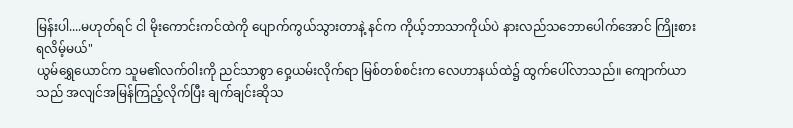မြန်းပါ....မဟုတ်ရင် ငါ မိုးကောင်းကင်ထဲကို ပျောက်ကွယ်သွားတာနဲ့ နင်က ကိုယ့်ဘာသာကိုယ်ပဲ နားလည်သဘောပေါက်အောင် ကြိုးစားရလိမ့်မယ်"
ယွမ်ရွှေယောင်က သူမ၏လက်ဝါးကို ညင်သာစွာ ဝှေ့ယမ်းလိုက်ရာ မြစ်တစ်စင်းက လေဟာနယ်ထဲ၌ ထွက်ပေါ်လာသည်။ ကျောက်ယာသည် အလျင်အမြန်ကြည့်လိုက်ပြီး ချက်ချင်းဆိုသ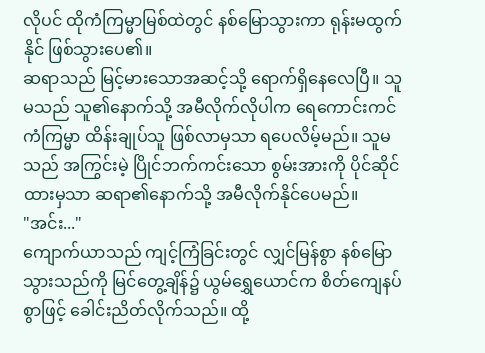လိုပင် ထိုကံကြမ္မာမြစ်ထဲတွင် နစ်မြောသွားကာ ရုန်းမထွက်နိုင် ဖြစ်သွားပေ၏။
ဆရာသည် မြင့်မားသောအဆင့်သို့ ရောက်ရှိနေလေပြီ။ သူမသည် သူ၏နောက်သို့ အမီလိုက်လိုပါက ရေကောင်းကင်ကံကြမ္မာ ထိန်းချုပ်သူ ဖြစ်လာမှသာ ရပေလိမ့်မည်။ သူမသည် အကြွင်းမဲ့ ပြိုင်ဘက်ကင်းသော စွမ်းအားကို ပိုင်ဆိုင်ထားမှသာ ဆရာ၏နောက်သို့ အမီလိုက်နိုင်ပေမည်။
"အင်း..."
ကျောက်ယာသည် ကျင့်ကြံခြင်းတွင် လျှင်မြန်စွာ နစ်မြောသွားသည်ကို မြင်တွေ့ချိန်၌ ယွမ်ရွှေယောင်က စိတ်ကျေနပ်စွာဖြင့် ခေါင်းညိတ်လိုက်သည်။ ထို့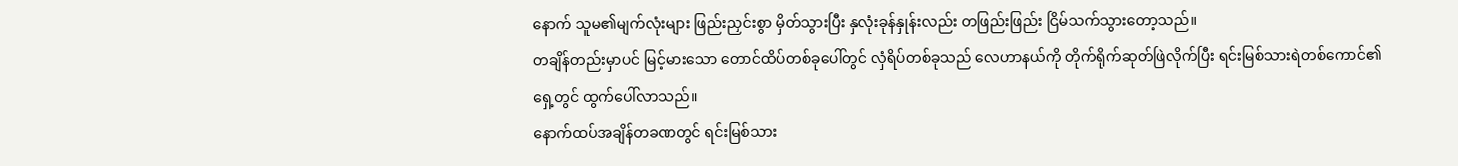နောက် သူမ၏မျက်လုံးများ ဖြည်းညှင်းစွာ မှိတ်သွားပြီး နှလုံးခုန်နှုန်းလည်း တဖြည်းဖြည်း ငြိမ်သက်သွားတော့သည်။
တချိန်တည်းမှာပင် မြင့်မားသော တောင်ထိပ်တစ်ခုပေါ်တွင် လှံရိပ်တစ်ခုသည် လေဟာနယ်ကို တိုက်ရိုက်ဆုတ်ဖြဲလိုက်ပြီး ရင်းမြစ်သားရဲတစ်ကောင်၏ရှေ့တွင် ထွက်ပေါ်လာသည်။
နောက်ထပ်အချိန်တခဏတွင် ရင်းမြစ်သား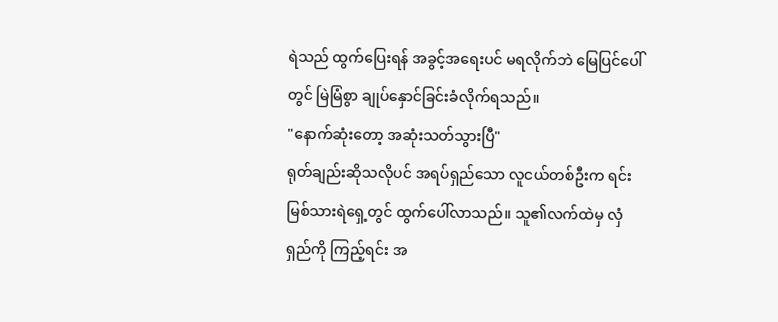ရဲသည် ထွက်ပြေးရန် အခွင့်အရေးပင် မရလိုက်ဘဲ မြေပြင်ပေါ်တွင် မြဲမြံစွာ ချုပ်နှောင်ခြင်းခံလိုက်ရသည်။
"နောက်ဆုံးတော့ အဆုံးသတ်သွားပြီ"
ရုတ်ချည်းဆိုသလိုပင် အရပ်ရှည်သော လူငယ်တစ်ဦးက ရင်းမြစ်သားရဲရှေ့တွင် ထွက်ပေါ်လာသည်။ သူ၏လက်ထဲမှ လှံရှည်ကို ကြည့်ရင်း အ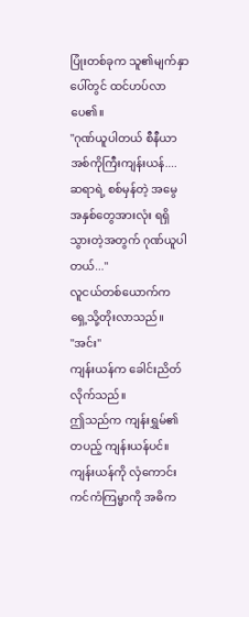ပြုံးတစ်ခုက သူ၏မျက်နှာပေါ်တွင် ထင်ဟပ်လာပေ၏။
"ဂုဏ်ယူပါတယ် စီနီယာအစ်ကိုကြီးကျန်းယန်.... ဆရာရဲ့ စစ်မှန်တဲ့ အမွေအနှစ်တွေအားလုံး ရရှိသွားတဲ့အတွက် ဂုဏ်ယူပါတယ်..."
လူငယ်တစ်ယောက်က ရှေ့သို့တိုးလာသည်။
"အင်း"
ကျန်းယန်က ခေါင်းညိတ်လိုက်သည်။
ဤသည်က ကျန်းရွှမ်၏တပည့် ကျန်းယန်ပင်။
ကျန်းယန်ကို လှံကောင်းကင်ကံကြမ္မာကို အဓိက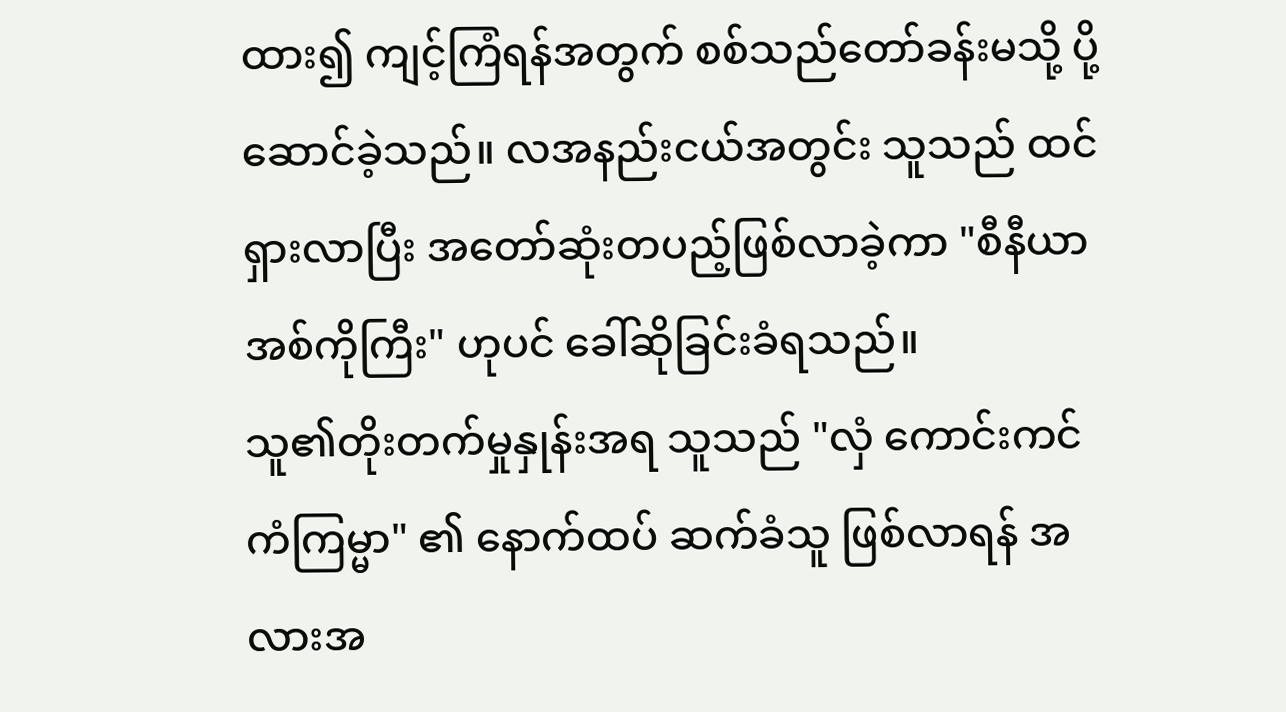ထား၍ ကျင့်ကြံရန်အတွက် စစ်သည်တော်ခန်းမသို့ ပို့ဆောင်ခဲ့သည်။ လအနည်းငယ်အတွင်း သူသည် ထင်ရှားလာပြီး အတော်ဆုံးတပည့်ဖြစ်လာခဲ့ကာ "စီနီယာအစ်ကိုကြီး" ဟုပင် ခေါ်ဆိုခြင်းခံရသည်။
သူ၏တိုးတက်မှုနှုန်းအရ သူသည် "လှံ ကောင်းကင်ကံကြမ္မာ" ၏ နောက်ထပ် ဆက်ခံသူ ဖြစ်လာရန် အလားအ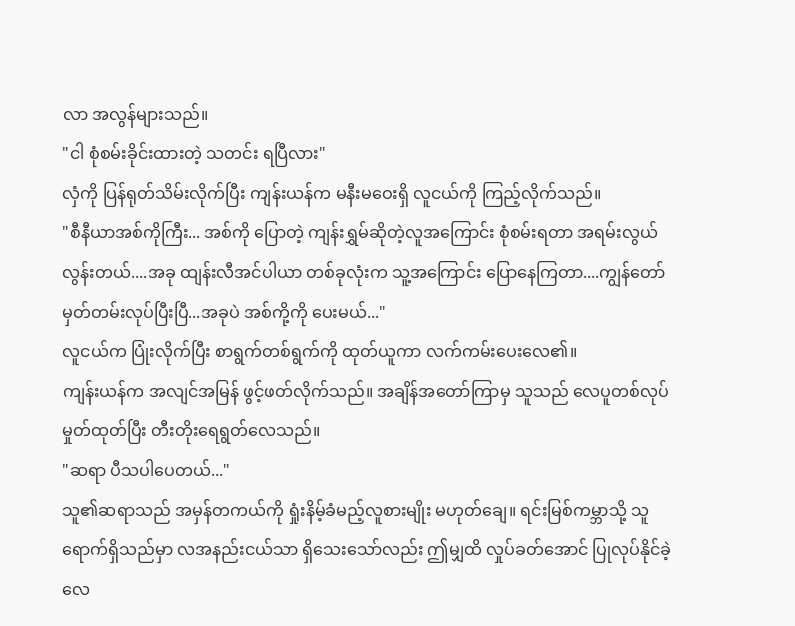လာ အလွန်များသည်။
"ငါ စုံစမ်းခိုင်းထားတဲ့ သတင်း ရပြီလား"
လှံကို ပြန်ရုတ်သိမ်းလိုက်ပြီး ကျန်းယန်က မနီးမဝေးရှိ လူငယ်ကို ကြည့်လိုက်သည်။
"စီနီယာအစ်ကိုကြီး... အစ်ကို ပြောတဲ့ ကျန်းရွှမ်ဆိုတဲ့လူအကြောင်း စုံစမ်းရတာ အရမ်းလွယ်လွန်းတယ်....အခု ထျန်းလီအင်ပါယာ တစ်ခုလုံးက သူ့အကြောင်း ပြောနေကြတာ....ကျွန်တော် မှတ်တမ်းလုပ်ပြီးပြီ...အခုပဲ အစ်ကို့ကို ပေးမယ်..."
လူငယ်က ပြုံးလိုက်ပြီး စာရွက်တစ်ရွက်ကို ထုတ်ယူကာ လက်ကမ်းပေးလေ၏။
ကျန်းယန်က အလျင်အမြန် ဖွင့်ဖတ်လိုက်သည်။ အချိန်အတော်ကြာမှ သူသည် လေပူတစ်လုပ် မှုတ်ထုတ်ပြီး တီးတိုးရေရွတ်လေသည်။
"ဆရာ ပီသပါပေတယ်..."
သူ၏ဆရာသည် အမှန်တကယ်ကို ရှုံးနိမ့်ခံမည့်လူစားမျိုး မဟုတ်ချေ။ ရင်းမြစ်ကမ္ဘာသို့ သူ ရောက်ရှိသည်မှာ လအနည်းငယ်သာ ရှိသေးသော်လည်း ဤမျှထိ လှုပ်ခတ်အောင် ပြုလုပ်နိုင်ခဲ့လေ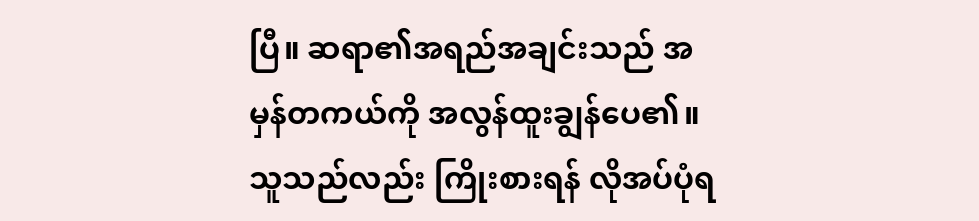ပြီ။ ဆရာ၏အရည်အချင်းသည် အမှန်တကယ်ကို အလွန်ထူးချွန်ပေ၏။
သူသည်လည်း ကြိုးစားရန် လိုအပ်ပုံရ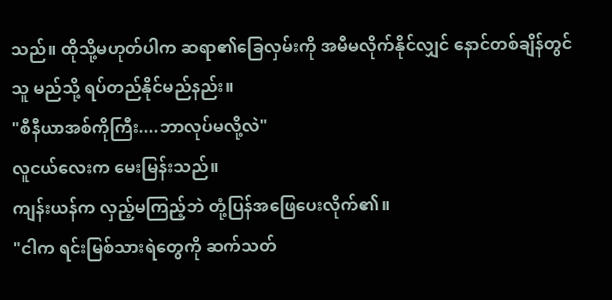သည်။ ထိုသို့မဟုတ်ပါက ဆရာ၏ခြေလှမ်းကို အမီမလိုက်နိုင်လျှင် နောင်တစ်ချိန်တွင် သူ မည်သို့ ရပ်တည်နိုင်မည်နည်း။
"စီနီယာအစ်ကိုကြီး....ဘာလုပ်မလို့လဲ"
လူငယ်လေးက မေးမြန်းသည်။
ကျန်းယန်က လှည့်မကြည့်ဘဲ တုံ့ပြန်အဖြေပေးလိုက်၏။
"ငါက ရင်းမြစ်သားရဲတွေကို ဆက်သတ်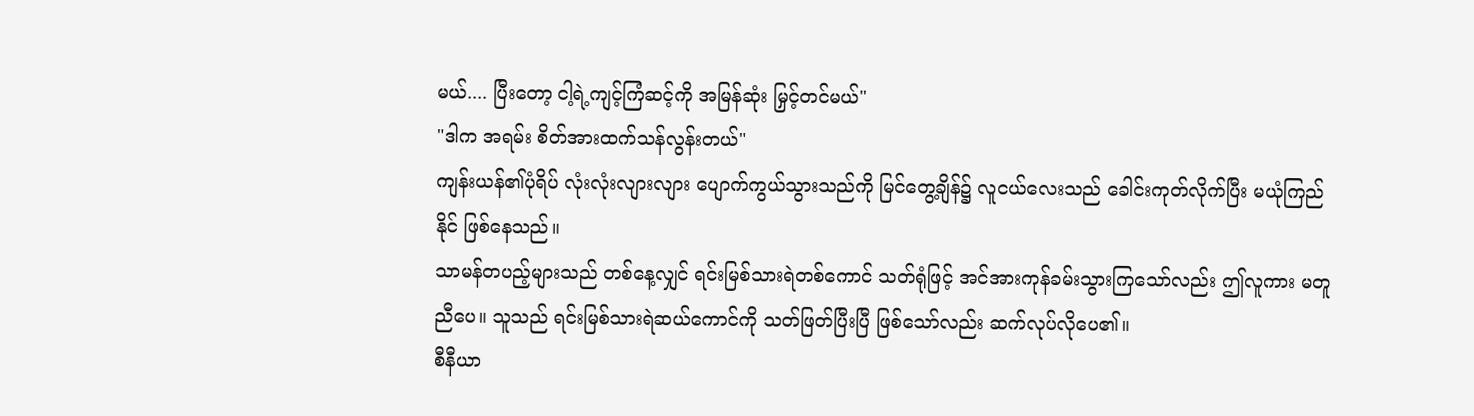မယ်.... ပြီးတော့ ငါ့ရဲ့ကျင့်ကြံဆင့်ကို အမြန်ဆုံး မြှင့်တင်မယ်"
"ဒါက အရမ်း စိတ်အားထက်သန်လွန်းတယ်"
ကျန်းယန်၏ပုံရိပ် လုံးလုံးလျားလျား ပျောက်ကွယ်သွားသည်ကို မြင်တွေ့ချိန်၌ လူငယ်လေးသည် ခေါင်းကုတ်လိုက်ပြီး မယုံကြည်နိုင် ဖြစ်နေသည်။
သာမန်တပည့်များသည် တစ်နေ့လျှင် ရင်းမြစ်သားရဲတစ်ကောင် သတ်ရုံဖြင့် အင်အားကုန်ခမ်းသွားကြသော်လည်း ဤလူကား မတူညီပေ။ သူသည် ရင်းမြစ်သားရဲဆယ်ကောင်ကို သတ်ဖြတ်ပြီးပြီ ဖြစ်သော်လည်း ဆက်လုပ်လိုပေ၏။
စီနီယာ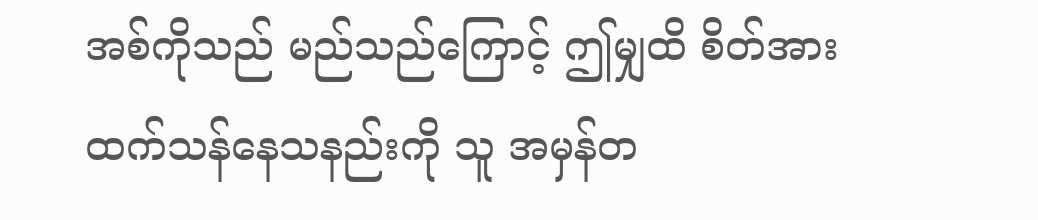အစ်ကိုသည် မည်သည်ကြောင့် ဤမျှထိ စိတ်အားထက်သန်နေသနည်းကို သူ အမှန်တ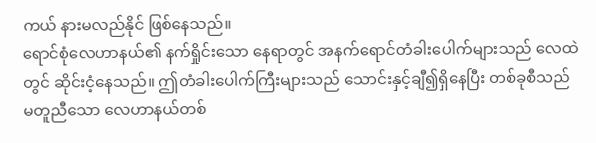ကယ် နားမလည်နိုင် ဖြစ်နေသည်။
ရောင်စုံလေဟာနယ်၏ နက်ရှိုင်းသော နေရာတွင် အနက်ရောင်တံခါးပေါက်များသည် လေထဲတွင် ဆိုင်းငံ့နေသည်။ ဤတံခါးပေါက်ကြီးများသည် သောင်းနှင့်ချီ၍ရှိနေပြီး တစ်ခုစီသည် မတူညီသော လေဟာနယ်တစ်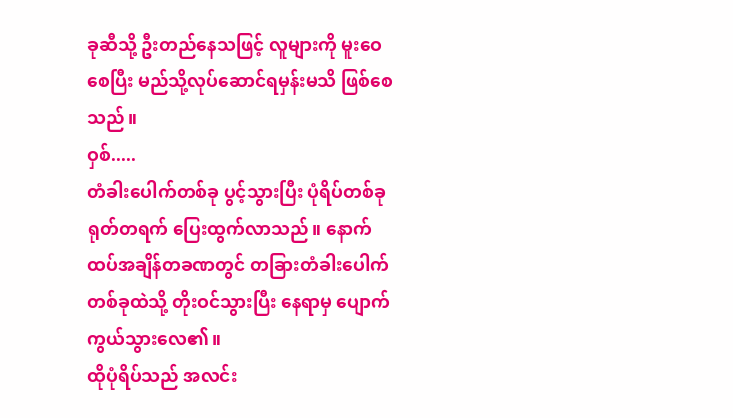ခုဆီသို့ ဦးတည်နေသဖြင့် လူများကို မူးဝေစေပြီး မည်သို့လုပ်ဆောင်ရမှန်းမသိ ဖြစ်စေသည်။
ဝှစ်.....
တံခါးပေါက်တစ်ခု ပွင့်သွားပြီး ပုံရိပ်တစ်ခု ရုတ်တရက် ပြေးထွက်လာသည်။ နောက်ထပ်အချိန်တခဏတွင် တခြားတံခါးပေါက်တစ်ခုထဲသို့ တိုးဝင်သွားပြီး နေရာမှ ပျောက်ကွယ်သွားလေ၏။
ထိုပုံရိပ်သည် အလင်း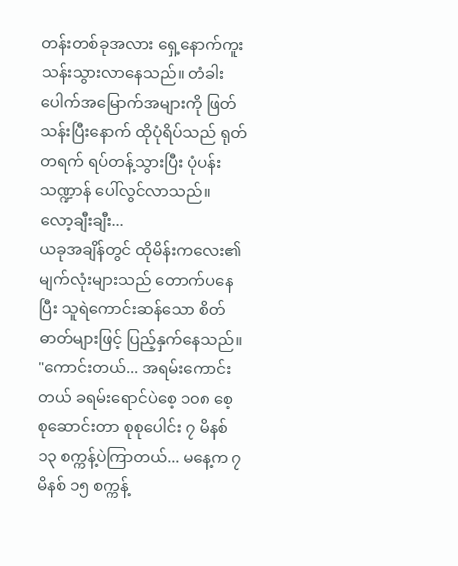တန်းတစ်ခုအလား ရှေ့နောက်ကူးသန်းသွားလာနေသည်။ တံခါးပေါက်အမြောက်အများကို ဖြတ်သန်းပြီးနောက် ထိုပုံရိပ်သည် ရုတ်တရက် ရပ်တန့်သွားပြီး ပုံပန်းသဏ္ဍာန် ပေါ်လွင်လာသည်။
လော့ချီးချီး...
ယခုအချိန်တွင် ထိုမိန်းကလေး၏မျက်လုံးများသည် တောက်ပနေပြီး သူရဲကောင်းဆန်သော စိတ်ဓာတ်များဖြင့် ပြည့်နှက်နေသည်။
"ကောင်းတယ်... အရမ်းကောင်းတယ် ခရမ်းရောင်ပဲစေ့ ၁၀၈ စေ့ စုဆောင်းတာ စုစုပေါင်း ၇ မိနစ် ၁၃ စက္ကန့်ပဲကြာတယ်... မနေ့က ၇ မိနစ် ၁၅ စက္ကန့်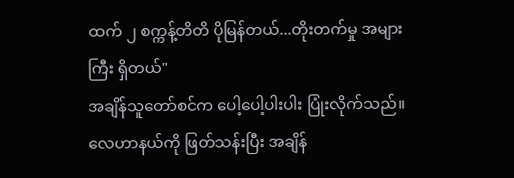ထက် ၂ စက္ကန့်တိတိ ပိုမြန်တယ်...တိုးတက်မှု အများကြီး ရှိတယ်"
အချိန်သူတော်စင်က ပေါ့ပေါ့ပါးပါး ပြုံးလိုက်သည်။
လေဟာနယ်ကို ဖြတ်သန်းပြီး အချိန်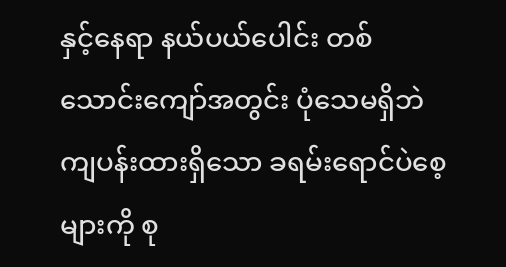နှင့်နေရာ နယ်ပယ်ပေါင်း တစ်သောင်းကျော်အတွင်း ပုံသေမရှိဘဲ ကျပန်းထားရှိသော ခရမ်းရောင်ပဲစေ့များကို စု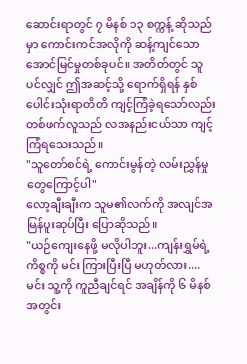ဆောင်းရာတွင် ၇ မိနစ် ၁၃ စက္ကန့် ဆိုသည်မှာ ကောင်းကင်အလိုကို ဆန့်ကျင်သော အောင်မြင်မှုတစ်ခုပင်။ အတိတ်တွင် သူပင်လျှင် ဤအဆင့်သို့ ရောက်ရှိရန် နှစ်ပေါင်းသုံးရာတိတိ ကျင့်ကြံခဲ့ရသော်လည်း တစ်ဖက်လူသည် လအနည်းငယ်သာ ကျင့်ကြံရသေးသည်။
"သူတော်စင်ရဲ့ ကောင်းမွန်တဲ့ လမ်းညွှန်မှုတွေကြောင့်ပါ"
လော့ချီးချီးက သူမ၏လက်ကို အလျင်အမြန်ပူးဆုပ်ပြီး ပြောဆိုသည်။
"ယဉ်ကျေးနေဖို့ မလိုပါဘူး...ကျန်းရွှမ်ရဲ့ ကိစ္စကို မင်း ကြားပြီးပြီ မဟုတ်လား....မင်း သူ့ကို ကူညီချင်ရင် အချိန်ကို ၆ မိနစ်အတွင်း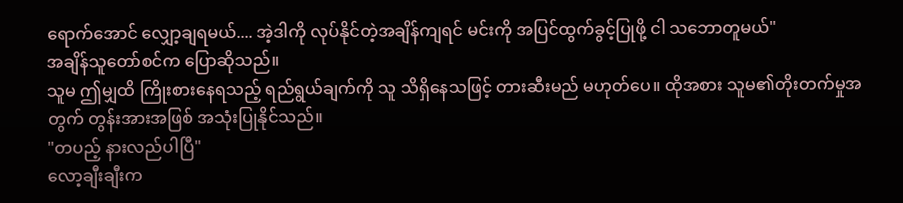ရောက်အောင် လျှော့ချရမယ်.... အဲ့ဒါကို လုပ်နိုင်တဲ့အချိန်ကျရင် မင်းကို အပြင်ထွက်ခွင့်ပြုဖို့ ငါ သဘောတူမယ်"
အချိန်သူတော်စင်က ပြောဆိုသည်။
သူမ ဤမျှထိ ကြိုးစားနေရသည့် ရည်ရွယ်ချက်ကို သူ သိရှိနေသဖြင့် တားဆီးမည် မဟုတ်ပေ။ ထိုအစား သူမ၏တိုးတက်မှုအတွက် တွန်းအားအဖြစ် အသုံးပြုနိုင်သည်။
"တပည့် နားလည်ပါပြီ"
လော့ချီးချီးက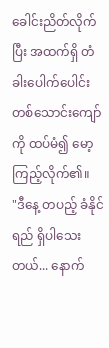ခေါင်းညိတ်လိုက်ပြီး အထက်ရှိ တံခါးပေါက်ပေါင်း တစ်သောင်းကျော်ကို ထပ်မံ၍ မော့ကြည့်လိုက်၏။
"ဒီနေ့ တပည့် ခံနိုင်ရည် ရှိပါသေးတယ်... နောက်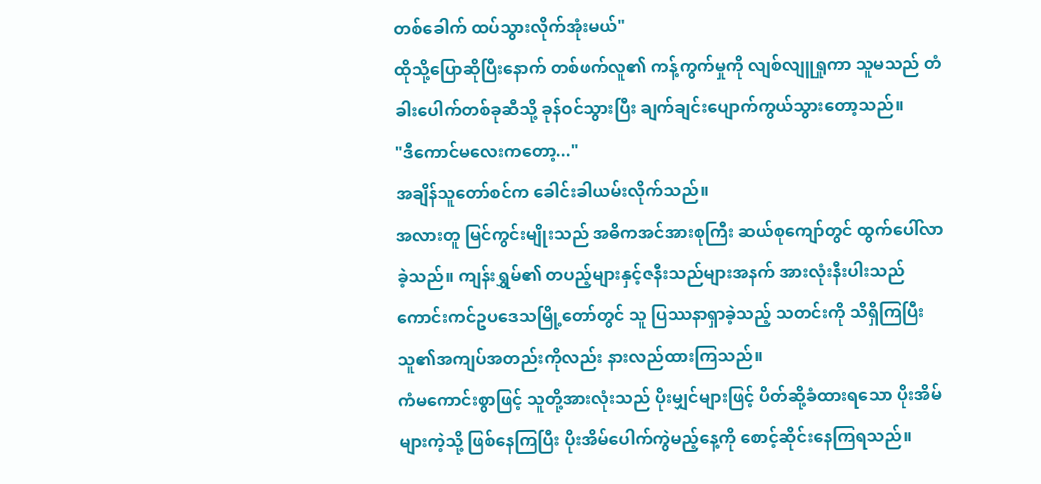တစ်ခေါက် ထပ်သွားလိုက်အုံးမယ်"
ထိုသို့ပြောဆိုပြီးနောက် တစ်ဖက်လူ၏ ကန့်ကွက်မှုကို လျစ်လျူရှုကာ သူမသည် တံခါးပေါက်တစ်ခုဆီသို့ ခုန်ဝင်သွားပြီး ချက်ချင်းပျောက်ကွယ်သွားတော့သည်။
"ဒီကောင်မလေးကတော့..."
အချိန်သူတော်စင်က ခေါင်းခါယမ်းလိုက်သည်။
အလားတူ မြင်ကွင်းမျိုးသည် အဓိကအင်အားစုကြီး ဆယ်စုကျော်တွင် ထွက်ပေါ်လာခဲ့သည်။ ကျန်းရွှမ်၏ တပည့်များနှင့်ဇနီးသည်များအနက် အားလုံးနီးပါးသည် ကောင်းကင်ဥပဒေသမြို့တော်တွင် သူ ပြဿနာရှာခဲ့သည့် သတင်းကို သိရှိကြပြီး သူ၏အကျပ်အတည်းကိုလည်း နားလည်ထားကြသည်။
ကံမကောင်းစွာဖြင့် သူတို့အားလုံးသည် ပိုးမျှင်များဖြင့် ပိတ်ဆို့ခံထားရသော ပိုးအိမ်များကဲ့သို့ ဖြစ်နေကြပြီး ပိုးအိမ်ပေါက်ကွဲမည့်နေ့ကို စောင့်ဆိုင်းနေကြရသည်။